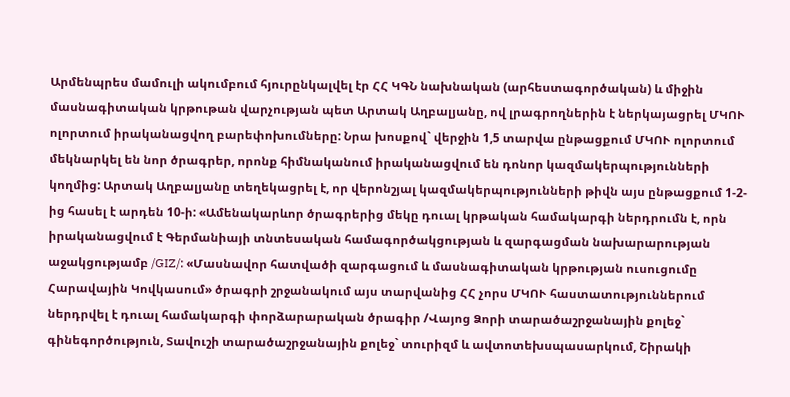Արմենպրես մամուլի ակումբում հյուրընկալվել էր ՀՀ ԿԳՆ նախնական (արհեստագործական) և միջին մասնագիտական կրթութան վարչության պետ Արտակ Աղբալյանը, ով լրագրողներին է ներկայացրել ՄԿՈՒ ոլորտում իրականացվող բարեփոխումները: Նրա խոսքով` վերջին 1,5 տարվա ընթացքում ՄԿՈՒ ոլորտում մեկնարկել են նոր ծրագրեր, որոնք հիմնականում իրականացվում են դոնոր կազմակերպությունների կողմից: Արտակ Աղբալյանը տեղեկացրել է, որ վերոնշյալ կազմակերպությունների թիվն այս ընթացքում 1-2-ից հասել է արդեն 10-ի: «Ամենակարևոր ծրագրերից մեկը դուալ կրթական համակարգի ներդրումն է, որն իրականացվում է Գերմանիայի տնտեսական համագործակցության և զարգացման նախարարության աջակցությամբ /GIZ/: «Մասնավոր հատվածի զարգացում և մասնագիտական կրթության ուսուցումը Հարավային Կովկասում» ծրագրի շրջանակում այս տարվանից ՀՀ չորս ՄԿՈՒ հաստատություններում ներդրվել է դուալ համակարգի փորձարարական ծրագիր /Վայոց Ձորի տարածաշրջանային քոլեջ` գինեգործություն, Տավուշի տարածաշրջանային քոլեջ` տուրիզմ և ավտոտեխսպասարկում, Շիրակի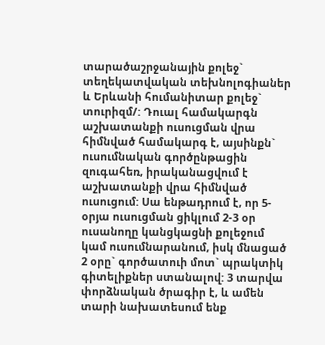տարածաշրջանային քոլեջ` տեղեկատվական տեխնոլոգիաներ և Երևանի հումանիտար քոլեջ` տուրիզմ/: Դուալ համակարգն աշխատանքի ուսուցման վրա հիմնված համակարգ է, այսինքն` ուսումնական գործընթացին զուգահեռ, իրականացվում է աշխատանքի վրա հիմնված ուսուցում: Սա ենթադրում է, որ 5-օրյա ուսուցման ցիկլում 2-3 օր ուսանողը կանցկացնի քոլեջում կամ ուսումնարանում, իսկ մնացած 2 օրը` գործատուի մոտ` պրակտիկ գիտելիքներ ստանալով: 3 տարվա փորձնական ծրագիր է, և ամեն տարի նախատեսում ենք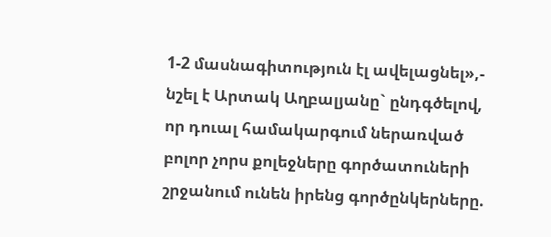1-2 մասնագիտություն էլ ավելացնել»,- նշել է Արտակ Աղբալյանը` ընդգծելով, որ դուալ համակարգում ներառված բոլոր չորս քոլեջները գործատուների շրջանում ունեն իրենց գործընկերները.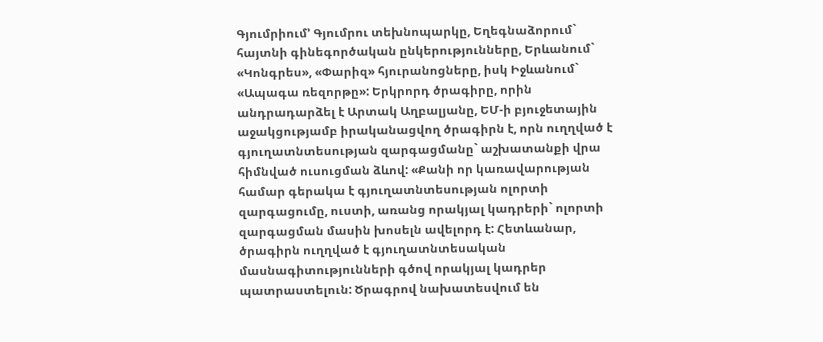Գյումրիում՚ Գյումրու տեխնոպարկը, Եղեգնաձորում` հայտնի գինեգործական ընկերությունները, Երևանում` «Կոնգրես», «Փարիզ» հյուրանոցները, իսկ Իջևանում` «Ապագա ռեզորթը»: Երկրորդ ծրագիրը, որին անդրադարձել է Արտակ Աղբալյանը, ԵՄ-ի բյուջետային աջակցությամբ իրականացվող ծրագիրն է, որն ուղղված է գյուղատնտեսության զարգացմանը` աշխատանքի վրա հիմնված ուսուցման ձևով: «Քանի որ կառավարության համար գերակա է գյուղատնտեսության ոլորտի զարգացումը, ուստի, առանց որակյալ կադրերի` ոլորտի զարգացման մասին խոսելն ավելորդ է: Հետևանար, ծրագիրն ուղղված է գյուղատնտեսական մասնագիտությունների գծով որակյալ կադրեր պատրաստելուն: Ծրագրով նախատեսվում են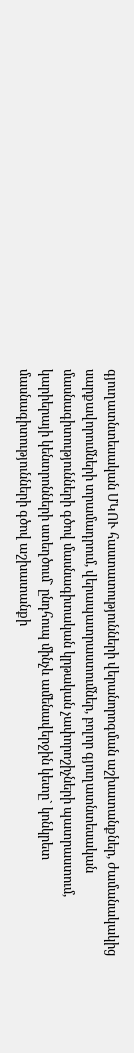գյուղատնտեսական ՄԿՈՒ հաստատությունների վերանորոգման աշխատանքներ, ժամանակակից սարքավորումների տրամադրում, վերապատրաստումներ, բոլոր գյուղատնտեսական մասնագիտությունների գծով մասնագիտական կրթական չափորոշիչների պատրաստում, կարիերայի կենտրոնների ստեղծում` ընդհուպ մինչև ամենավերջին կետը` կոնկրետ մասնագիտությունների գծով աշխատանքի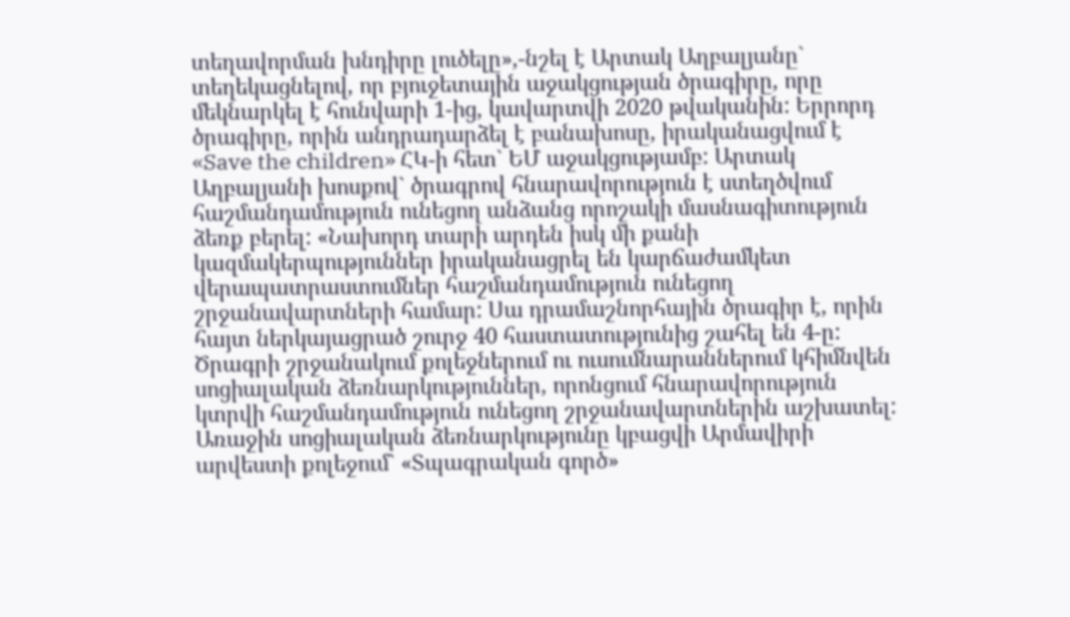տեղավորման խնդիրը լուծելը»,-նշել է Արտակ Աղբալյանը` տեղեկացնելով, որ բյուջետային աջակցության ծրագիրը, որը մեկնարկել է հունվարի 1-ից, կավարտվի 2020 թվականին: Երրորդ ծրագիրը, որին անդրադարձել է բանախոսը, իրականացվում է «Save the children» ՀԿ-ի հետ` ԵՄ աջակցությամբ: Արտակ Աղբալյանի խոսքով` ծրագրով հնարավորություն է ստեղծվում հաշմանդամություն ունեցող անձանց որոշակի մասնագիտություն ձեռք բերել: «Նախորդ տարի արդեն իսկ մի քանի կազմակերպություններ իրականացրել են կարճաժամկետ վերապատրաստումներ հաշմանդամություն ունեցող շրջանավարտների համար: Սա դրամաշնորհային ծրագիր է, որին հայտ ներկայացրած շուրջ 40 հաստատությունից շահել են 4-ը: Ծրագրի շրջանակում քոլեջներում ու ուսումնարաններում կհիմնվեն սոցիալական ձեռնարկություններ, որոնցում հնարավորություն կտրվի հաշմանդամություն ունեցող շրջանավարտներին աշխատել: Առաջին սոցիալական ձեռնարկությունը կբացվի Արմավիրի արվեստի քոլեջում` «Տպագրական գործ»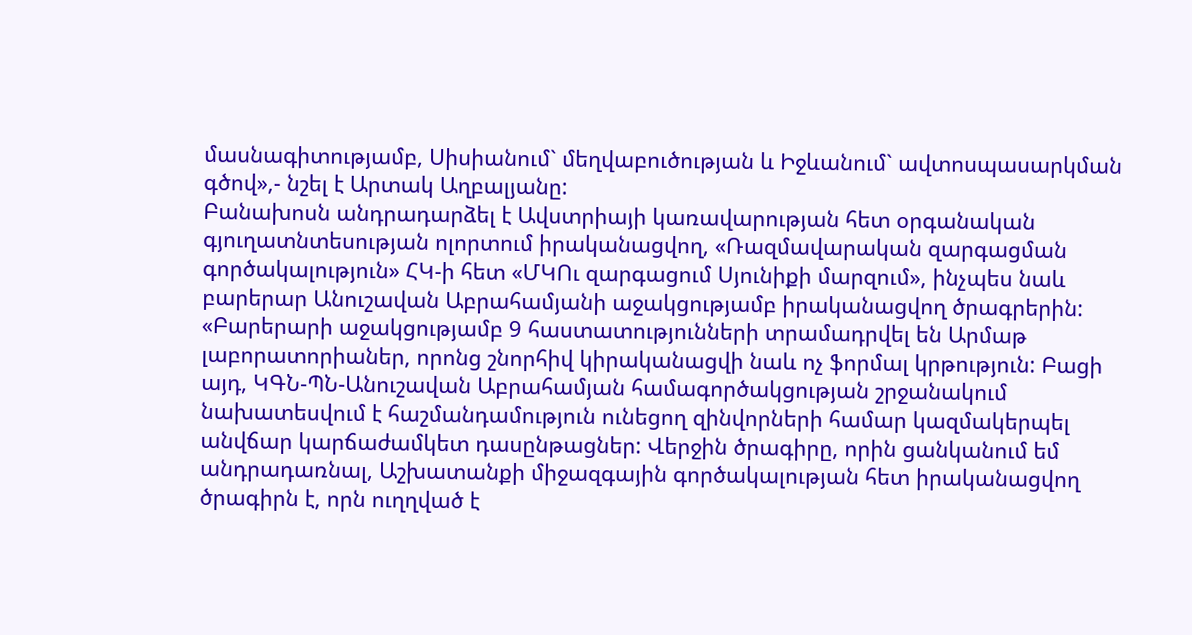մասնագիտությամբ, Սիսիանում` մեղվաբուծության և Իջևանում` ավտոսպասարկման գծով»,- նշել է Արտակ Աղբալյանը:
Բանախոսն անդրադարձել է Ավստրիայի կառավարության հետ օրգանական գյուղատնտեսության ոլորտում իրականացվող, «Ռազմավարական զարգացման գործակալություն» ՀԿ-ի հետ «ՄԿՈւ զարգացում Սյունիքի մարզում», ինչպես նաև բարերար Անուշավան Աբրահամյանի աջակցությամբ իրականացվող ծրագրերին: «Բարերարի աջակցությամբ 9 հաստատությունների տրամադրվել են Արմաթ լաբորատորիաներ, որոնց շնորհիվ կիրականացվի նաև ոչ ֆորմալ կրթություն: Բացի այդ, ԿԳՆ-ՊՆ-Անուշավան Աբրահամյան համագործակցության շրջանակում նախատեսվում է հաշմանդամություն ունեցող զինվորների համար կազմակերպել անվճար կարճաժամկետ դասընթացներ: Վերջին ծրագիրը, որին ցանկանում եմ անդրադառնալ, Աշխատանքի միջազգային գործակալության հետ իրականացվող ծրագիրն է, որն ուղղված է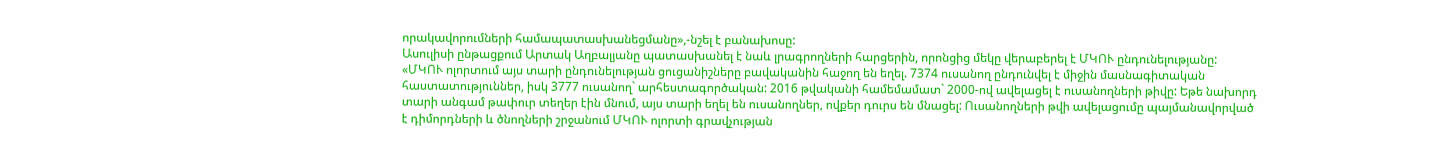որակավորումների համապատասխանեցմանը»,-նշել է բանախոսը:
Ասուլիսի ընթացքում Արտակ Աղբալյանը պատասխանել է նաև լրագրողների հարցերին, որոնցից մեկը վերաբերել է ՄԿՈՒ ընդունելությանը: «ՄԿՈՒ ոլորտում այս տարի ընդունելության ցուցանիշները բավականին հաջող են եղել. 7374 ուսանող ընդունվել է միջին մասնագիտական հաստատություններ, իսկ 3777 ուսանող` արհեստագործական: 2016 թվականի համեմամատ` 2000-ով ավելացել է ուսանողների թիվը: Եթե նախորդ տարի անգամ թափուր տեղեր էին մնում, այս տարի եղել են ուսանողներ, ովքեր դուրս են մնացել: Ուսանողների թվի ավելացումը պայմանավորված է դիմորդների և ծնողների շրջանում ՄԿՈՒ ոլորտի գրավչության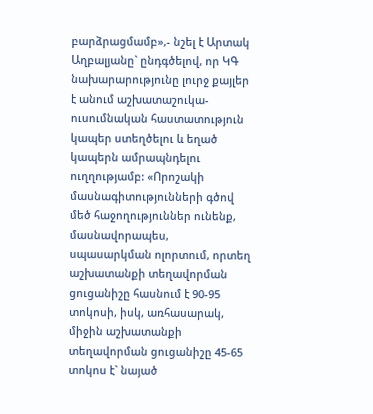բարձրացմամբ»,- նշել է Արտակ Աղբալյանը` ընդգծելով, որ ԿԳ նախարարությունը լուրջ քայլեր է անում աշխատաշուկա-ուսումնական հաստատություն կապեր ստեղծելու և եղած կապերն ամրապնդելու ուղղությամբ: «Որոշակի մասնագիտությունների գծով մեծ հաջողություններ ունենք, մասնավորապես, սպասարկման ոլորտում, որտեղ աշխատանքի տեղավորման ցուցանիշը հասնում է 90-95 տոկոսի, իսկ, առհասարակ, միջին աշխատանքի տեղավորման ցուցանիշը 45-65 տոկոս է` նայած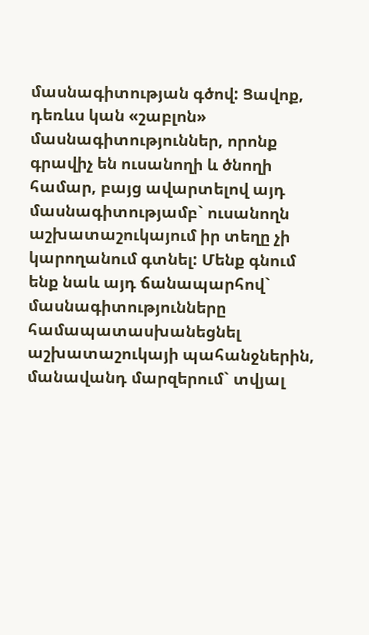մասնագիտության գծով: Ցավոք, դեռևս կան «շաբլոն» մասնագիտություններ, որոնք գրավիչ են ուսանողի և ծնողի համար, բայց ավարտելով այդ մասնագիտությամբ` ուսանողն աշխատաշուկայում իր տեղը չի կարողանում գտնել: Մենք գնում ենք նաև այդ ճանապարհով` մասնագիտությունները համապատասխանեցնել աշխատաշուկայի պահանջներին, մանավանդ մարզերում` տվյալ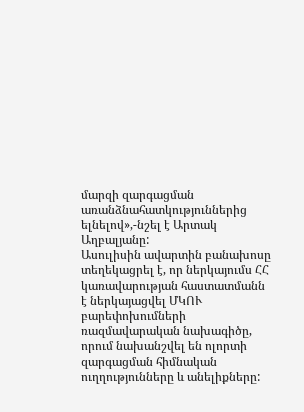մարզի զարգացման առանձնահատկություններից ելնելով»,-նշել է Արտակ Աղբալյանը:
Ասուլիսին ավարտին բանախոսը տեղեկացրել է, որ ներկայումս ՀՀ կառավարության հաստատմանն է ներկայացվել ՄԿՈՒ բարեփոխումների ռազմավարական նախագիծը, որում նախանշվել են ոլորտի զարգացման հիմնական ուղղությունները և անելիքները: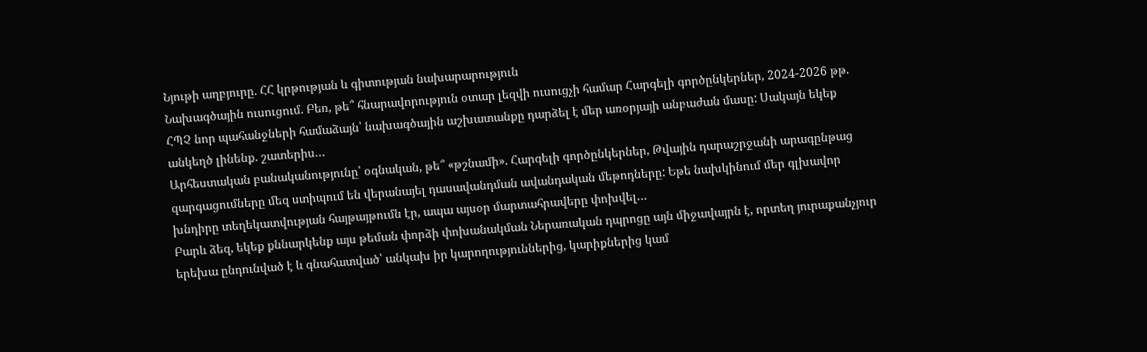Նյութի աղբյուրը. ՀՀ կրթության և գիտության նախարարություն
Նախագծային ուսուցում. Բեռ, թե՞ հնարավորություն օտար լեզվի ուսուցչի համար Հարգելի գործընկերներ, 2024-2026 թթ. ՀՊՉ նոր պահանջների համաձայն՝ նախագծային աշխատանքը դարձել է մեր առօրյայի անբաժան մասը: Սակայն եկեք անկեղծ լինենք. շատերիս…
Արհեստական բանականությունը՝ օգնական, թե՞ «թշնամի». Հարգելի գործընկերներ, Թվային դարաշրջանի արագընթաց զարգացումները մեզ ստիպում են վերանայել դասավանդման ավանդական մեթոդները: Եթե նախկինում մեր գլխավոր խնդիրը տեղեկատվության հայթայթումն էր, ապա այսօր մարտահրավերը փոխվել…
Բարև ձեզ, եկեք քննարկենք այս թեման փորձի փոխանակման Ներառական դպրոցը այն միջավայրն է, որտեղ յուրաքանչյուր երեխա ընդունված է և գնահատված՝ անկախ իր կարողություններից, կարիքներից կամ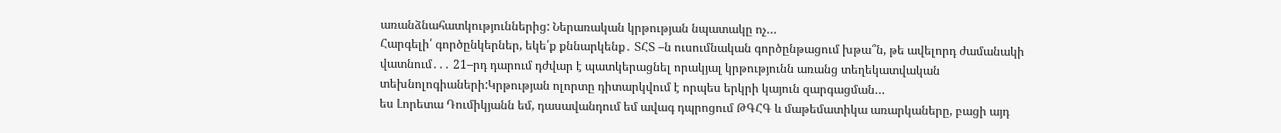առանձնահատկություններից: Ներառական կրթության նպատակը ոչ…
Հարգելի՛ գործընկերներ, եկե՛ք քննարկենք․ ՏՀՏ –ն ուսումնական գործընթացում խթա՞ն, թե ավելորդ ժամանակի վատնում․․․ 21–րդ դարում դժվար է պատկերացնել որակյալ կրթությունն առանց տեղեկատվական տեխնոլոգիաների:Կրթության ոլորտը դիտարկվում է որպես երկրի կայուն զարգացման…
ես Լորետա Դումիկյանն եմ, դասավանդում եմ ավագ դպրոցում ԹԳՀԳ և մաթեմատիկա առարկաները, բացի այդ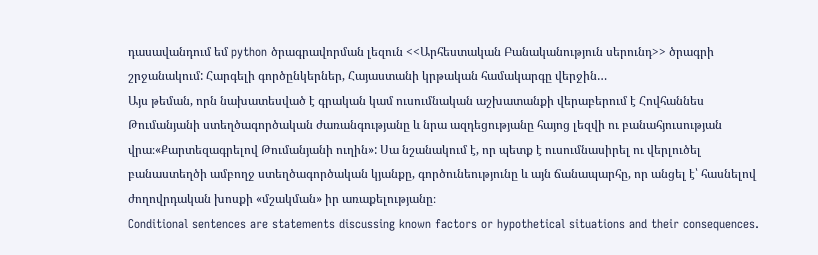դասավանդում եմ python ծրագրավորման լեզուն <<Արհեստական Բանականություն սերունդ>> ծրագրի շրջանակում: Հարգելի գործընկերներ, Հայաստանի կրթական համակարգը վերջին…
Այս թեման, որն նախատեսված է գրական կամ ուսումնական աշխատանքի վերաբերում է Հովհաննես Թումանյանի ստեղծագործական ժառանգությանը և նրա ազդեցությանը հայոց լեզվի ու բանահյուսության վրա։«Քարտեզագրելով Թումանյանի ուղին»: Սա նշանակում է, որ պետք է ուսումնասիրել ու վերլուծել բանաստեղծի ամբողջ ստեղծագործական կյանքը, գործունեությունը և այն ճանապարհը, որ անցել է՝ հասնելով ժողովրդական խոսքի «մշակման» իր առաքելությանը։
Conditional sentences are statements discussing known factors or hypothetical situations and their consequences.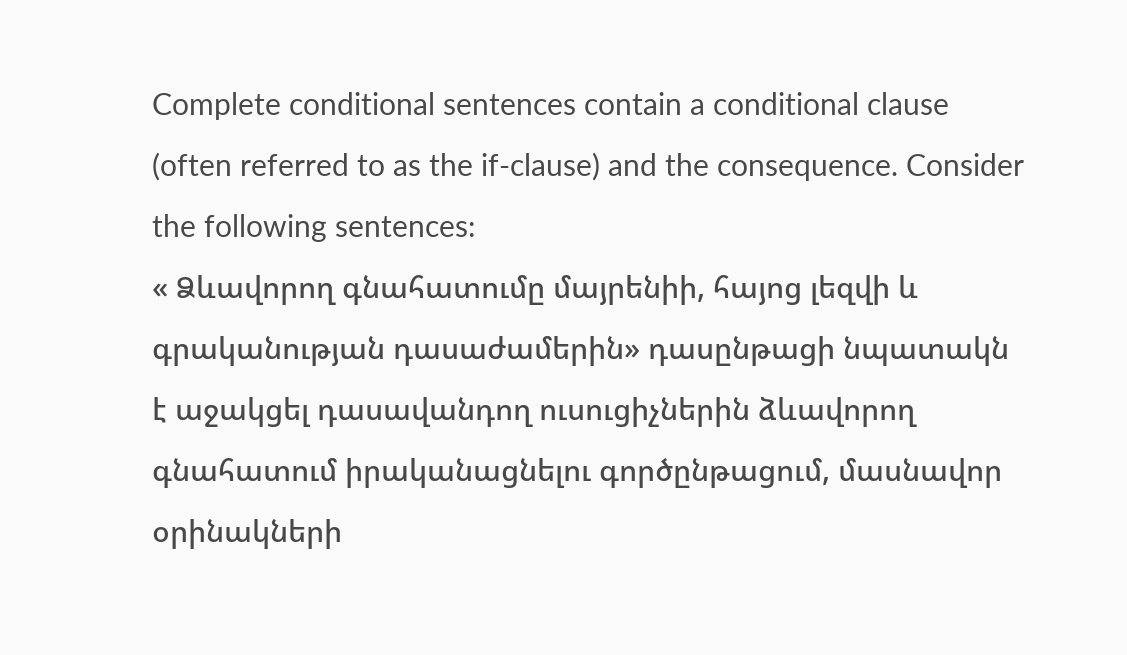Complete conditional sentences contain a conditional clause (often referred to as the if-clause) and the consequence. Consider the following sentences:
« Ձևավորող գնահատումը մայրենիի, հայոց լեզվի և գրականության դասաժամերին» դասընթացի նպատակն է աջակցել դասավանդող ուսուցիչներին ձևավորող գնահատում իրականացնելու գործընթացում, մասնավոր օրինակների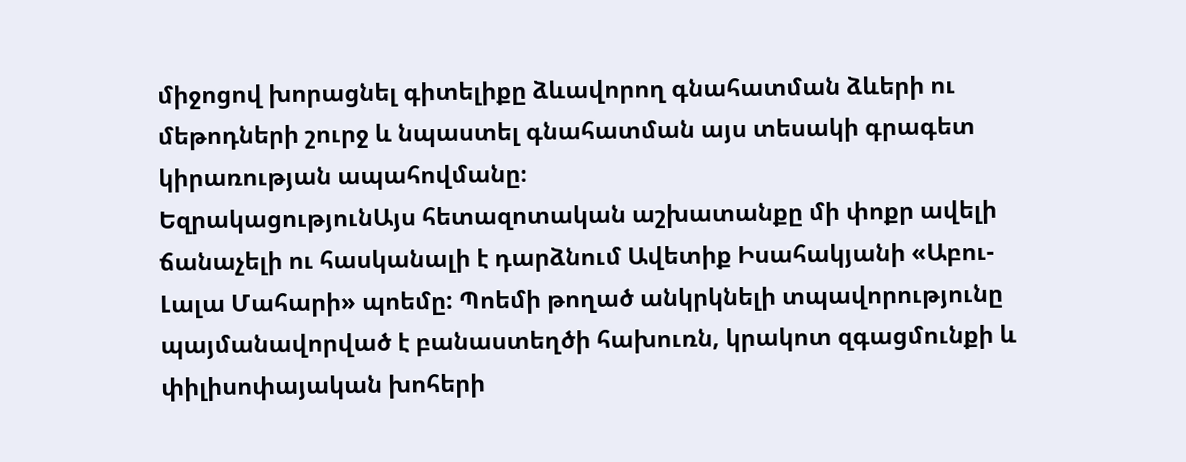միջոցով խորացնել գիտելիքը ձևավորող գնահատման ձևերի ու մեթոդների շուրջ և նպաստել գնահատման այս տեսակի գրագետ կիրառության ապահովմանը։
ԵզրակացությունԱյս հետազոտական աշխատանքը մի փոքր ավելի ճանաչելի ու հասկանալի է դարձնում Ավետիք Իսահակյանի «Աբու-Լալա Մահարի» պոեմը: Պոեմի թողած անկրկնելի տպավորությունը պայմանավորված է բանաստեղծի հախուռն, կրակոտ զգացմունքի և փիլիսոփայական խոհերի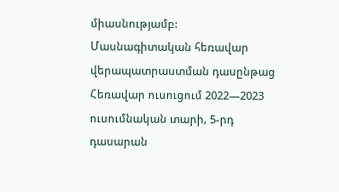միասնությամբ:
Մասնագիտական հեռավար վերապատրաստման դասընթաց
Հեռավար ուսուցում 2022—2023 ուսումնական տարի, 5-րդ դասարան